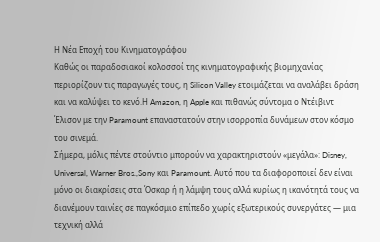Η Νέα Εποχή του Κινηματογράφου
Καθώς οι παραδοσιακοί κολοσσοί της κινηματογραφικής βιομηχανίας περιορίζουν τις παραγωγές τους, η Silicon Valley ετοιμάζεται να αναλάβει δράση και να καλύψει το κενό.Η Amazon, η Apple και πιθανώς σύντομα ο Ντέιβιντ Έλισον με την Paramount επαναστατούν στην ισορροπία δυνάμεων στον κόσμο του σινεμά.
Σήμερα, μόλις πέντε στούντιο μπορούν να χαρακτηριστούν «μεγάλα»: Disney, Universal, Warner Bros.,Sony και Paramount. Αυτό που τα διαφοροποιεί δεν είναι μόνο οι διακρίσεις στα Όσκαρ ή η λάμψη τους αλλά κυρίως η ικανότητά τους να διανέμουν ταινίες σε παγκόσμιο επίπεδο χωρίς εξωτερικούς συνεργάτες — μια τεχνική αλλά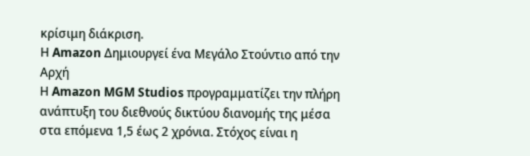κρίσιμη διάκριση.
Η Amazon Δημιουργεί ένα Μεγάλο Στούντιο από την Αρχή
Η Amazon MGM Studios προγραμματίζει την πλήρη ανάπτυξη του διεθνούς δικτύου διανομής της μέσα στα επόμενα 1,5 έως 2 χρόνια. Στόχος είναι η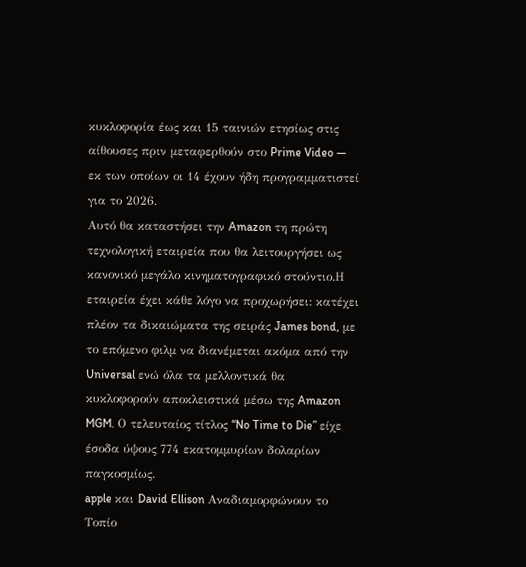κυκλοφορία έως και 15 ταινιών ετησίως στις αίθουσες πριν μεταφερθούν στο Prime Video — εκ των οποίων οι 14 έχουν ήδη προγραμματιστεί για το 2026.
Αυτό θα καταστήσει την Amazon τη πρώτη τεχνολογική εταιρεία που θα λειτουργήσει ως κανονικό μεγάλο κινηματογραφικό στούντιο.Η εταιρεία έχει κάθε λόγο να προχωρήσει: κατέχει πλέον τα δικαιώματα της σειράς James bond, με το επόμενο φιλμ να διανέμεται ακόμα από την Universal ενώ όλα τα μελλοντικά θα κυκλοφορούν αποκλειστικά μέσω της Amazon MGM. Ο τελευταίος τίτλος “No Time to Die” είχε έσοδα ύψους 774 εκατομμυρίων δολαρίων παγκοσμίως.
apple και David Ellison Αναδιαμορφώνουν το Τοπίο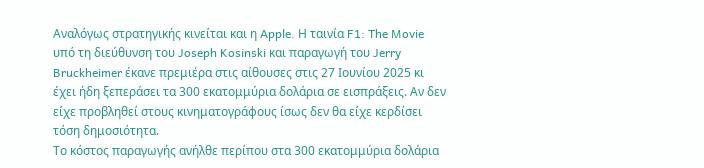Aναλόγως στρατηγικής κινείται και η Apple. Η ταινία F1: The Movie υπό τη διεύθυνση του Joseph Kosinski και παραγωγή του Jerry Bruckheimer έκανε πρεμιέρα στις αίθουσες στις 27 Ιουνίου 2025 κι έχει ήδη ξεπεράσει τα 300 εκατομμύρια δολάρια σε εισπράξεις. Αν δεν είχε προβληθεί στους κινηματογράφους ίσως δεν θα είχε κερδίσει τόση δημοσιότητα.
Το κόστος παραγωγής ανήλθε περίπου στα 300 εκατομμύρια δολάρια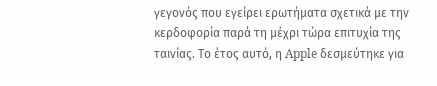γεγονός που εγείρει ερωτήματα σχετικά με την κερδοφορία παρά τη μέχρι τώρα επιτυχία της ταινίας. Το έτος αυτό, η Apple δεσμεύτηκε για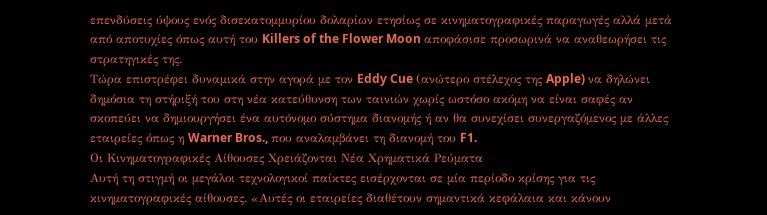επενδύσεις ύψους ενός δισεκατομμυρίου δολαρίων ετησίως σε κινηματογραφικές παραγωγές αλλά μετά από αποτυχίες όπως αυτή του Killers of the Flower Moon αποφάσισε προσωρινά να αναθεωρήσει τις στρατηγικές της.
Tώρα επιστρέφει δυναμικά στην αγορά με τον Eddy Cue (ανώτερο στέλεχος της Apple) να δηλώνει δημόσια τη στήριξή του στη νέα κατεύθυνση των ταινιών χωρίς ωστόσο ακόμη να είναι σαφές αν σκοπεύει να δημιουργήσει ένα αυτόνομο σύστημα διανομής ή αν θα συνεχίσει συνεργαζόμενος με άλλες εταιρείες όπως η Warner Bros., που αναλαμβάνει τη διανομή του F1.
Οι Κινηματογραφικές Αίθουσες Χρειάζονται Νέα Χρηματικά Ρεύματα
Aυτή τη στιγμή οι μεγάλοι τεχνολογικοί παίκτες εισέρχονται σε μία περίοδο κρίσης για τις κινηματογραφικές αίθουσες. «Αυτές οι εταιρείες διαθέτουν σημαντικά κεφάλαια και κάνουν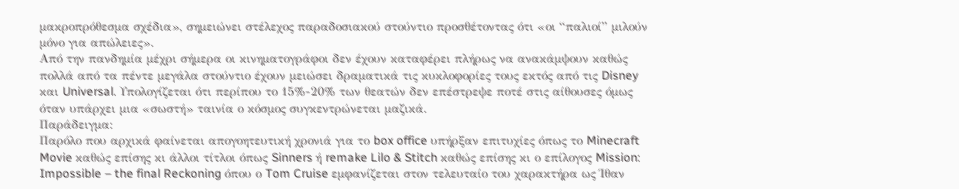μακροπρόθεσμα σχέδια», σημειώνει στέλεχος παραδοσιακού στούντιο προσθέτοντας ότι «οι “παλιοί” μιλούν μόνο για απώλειες».
Aπό την πανδημία μέχρι σήμερα οι κινηματογράφοι δεν έχουν καταφέρει πλήρως να ανακάμψουν καθώς πολλά από τα πέντε μεγάλα στούντιο έχουν μειώσει δραματικά τις κυκλοφορίες τους εκτός από τις Disney και Universal. Υπολογίζεται ότι περίπου το 15%-20% των θεατών δεν επέστρεψε ποτέ στις αίθουσες όμως όταν υπάρχει μια «σωστή» ταινία ο κόσμος συγκεντρώνεται μαζικά.
Παράδειγμα:
Παρόλο που αρχικά φαίνεται απογοητευτική χρονιά για το box office υπήρξαν επιτυχίες όπως το Minecraft Movie καθώς επίσης κι άλλοι τίτλοι όπως Sinners ή remake Lilo & Stitch καθώς επίσης κι ο επίλογος Mission: Impossible – the final Reckoning όπου ο Tom Cruise εμφανίζεται στον τελευταίο του χαρακτήρα ως Ίθαν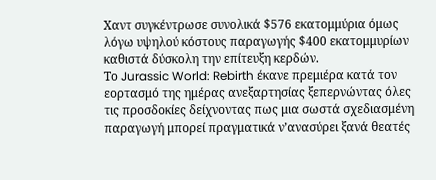Χαντ συγκέντρωσε συνολικά $576 εκατομμύρια όμως λόγω υψηλού κόστους παραγωγής $400 εκατομμυρίων καθιστά δύσκολη την επίτευξη κερδών.
Το Jurassic World: Rebirth έκανε πρεμιέρα κατά τον εορτασμό της ημέρας ανεξαρτησίας ξεπερνώντας όλες τις προσδοκίες δείχνοντας πως μια σωστά σχεδιασμένη παραγωγή μπορεί πραγματικά ν’ανασύρει ξανά θεατές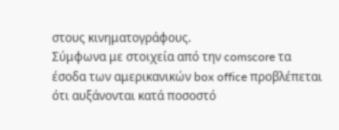στους κινηματογράφους.
Σύμφωνα με στοιχεία από την comscore τα έσοδα των αμερικανικών box office προβλέπεται ότι αυξάνονται κατά ποσοστό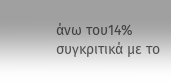άνω του14% συγκριτικά με το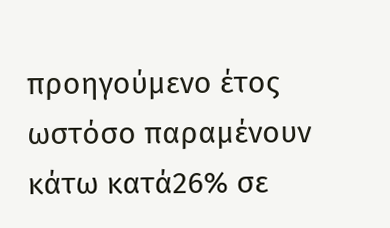προηγούμενο έτος ωστόσο παραμένουν κάτω κατά26% σε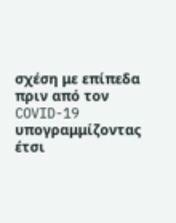σχέση με επίπεδα πριν από τον COVID-19 υπογραμμίζοντας έτσι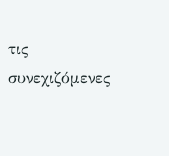τις συνεχιζόμενες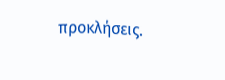προκλήσεις.